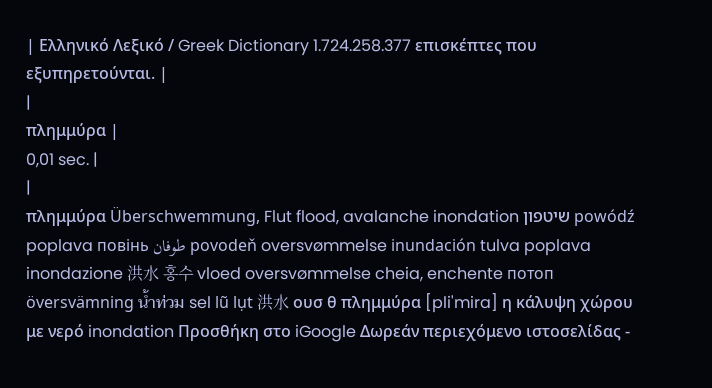| Ελληνικό Λεξικό / Greek Dictionary 1.724.258.377 επισκέπτες που εξυπηρετούνται. |
|
πλημμύρα |
0,01 sec. |
|
πλημμύρα Überschwemmung, Flut flood, avalanche inondation שיטפון powódź poplava повінь طوفان povodeň oversvømmelse inundación tulva poplava inondazione 洪水 홍수 vloed oversvømmelse cheia, enchente потоп översvämning น้ำท่วม sel lũ lụt 洪水 ουσ θ πλημμύρα [pli'mira] η κάλυψη χώρου με νερό inondation Προσθήκη στο iGoogle Δωρεάν περιεχόμενο ιστοσελίδας -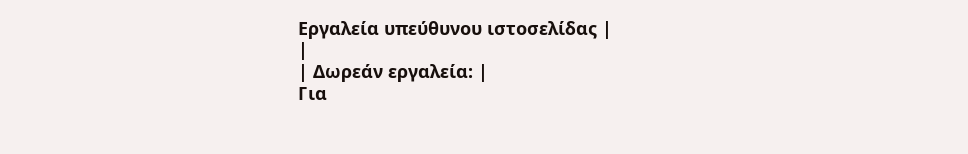Εργαλεία υπεύθυνου ιστοσελίδας |
|
| Δωρεάν εργαλεία: |
Για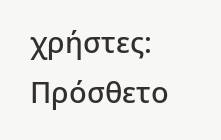χρήστες:
Πρόσθετο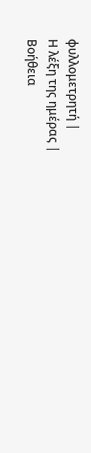φυλλομετρητή |
Η λέξη της ημέρας |
Βοήθεια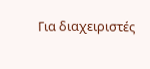Για διαχειριστές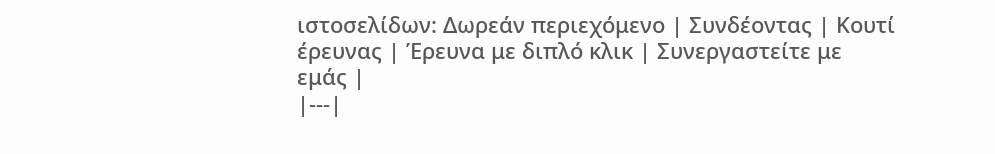ιστοσελίδων: Δωρεάν περιεχόμενο | Συνδέοντας | Κουτί έρευνας | Έρευνα με διπλό κλικ | Συνεργαστείτε με εμάς |
|---|